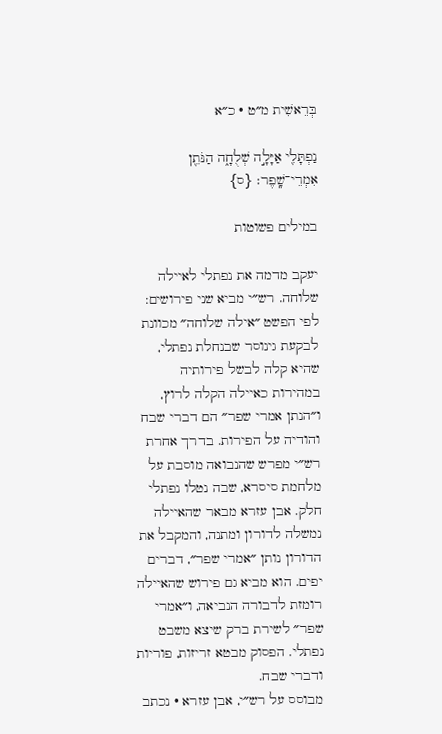בְּרֵאשִׁית מ״ט · כ״א

נַפְתָּלִ֖י אַיָּלָ֣ה שְׁלֻחָ֑ה הַנֹּתֵ֖ן אִמְרֵי־שָֽׁפֶר׃ {ס}

במילים פשוטות

יעקב מדמה את נפתלי לאיילה שלוחה. רש״י מביא שני פירושים: לפי הפשט ״אילה שלוחה״ מכוונת לבקעת גינוסר שבנחלת נפתלי, שהיא קלה לבשל פירותיה במהירות כאיילה הקלה לרוץ, ו״הנתן אמרי שפר״ הם דברי שבח והודיה על הפירות. בדרך אחרת רש״י מפרש שהנבואה מוסבת על מלחמת סיסרא, שבה נטלו נפתלי חלק. אבן עזרא מבאר שהאיילה נמשלה לדורון ומתנה, והמקבל את הדורון נותן ״אמרי שפר״, דברים יפים. הוא מביא גם פירוש שהאיילה רומזת לדבורה הנביאה, ו״אמרי שפר״ לשירת ברק שיצא משבט נפתלי. הפסוק מבטא זריזות, פוריות ודברי שבח.
מבוסס על רש״י, אבן עזרא · נכתב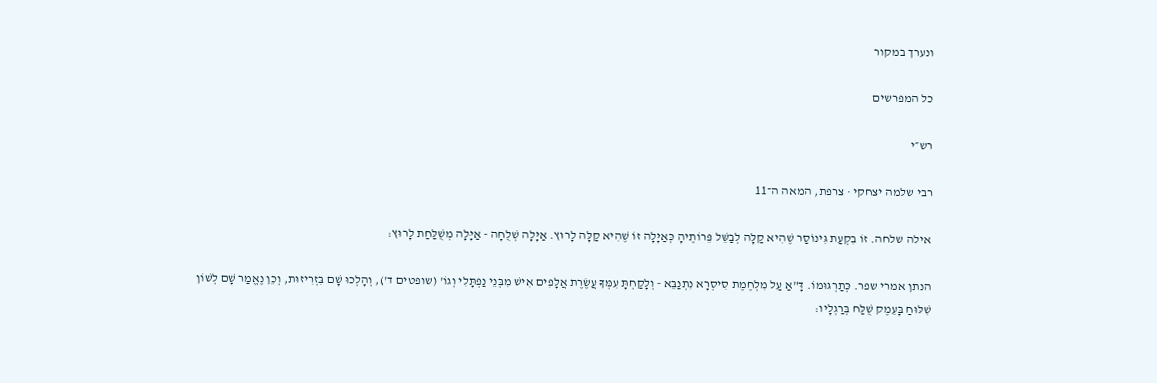ונערך במקור

כל המפרשים

רש״י

רבי שלמה יצחקי · צרפת, המאה ה־11

אילה שלחה. זוֹ בִקְעַת גִּינוֹסַר שֶׁהִיא קַלָּה לְבַשֵּׁל פֵּרוֹתֶיהָ כְּאַיָּלָה זוֹ שֶׁהִיא קַלָּה לָרוּץ. אַיָּלָה שְׁלֻחָה - אַיָּלָה מְשֻׁלַּחַת לָרוּץ:

הנתן אמרי שפר. כְּתַרְגּוּמוֹ. דָּ"אַ עַל מִלְחֶמֶת סִיסְרָא נִתְנַבֵּא - וְלָקַחְתָּ עִמְּךָ עֲשֶׂרֶת אֲלָפִים אִישׁ מִבְּנֵי נַפְתָּלִי וְגוֹ' (שופטים ד'), וְהָלְכוּ שָׁם בִּזְרִיזוּת, וְכֵן נֶאֱמַר שָׁם לְשׁוֹן שִׁלּוּחַ בָּעֵמֶק שֻׁלַּח בְּרַגְלָיו: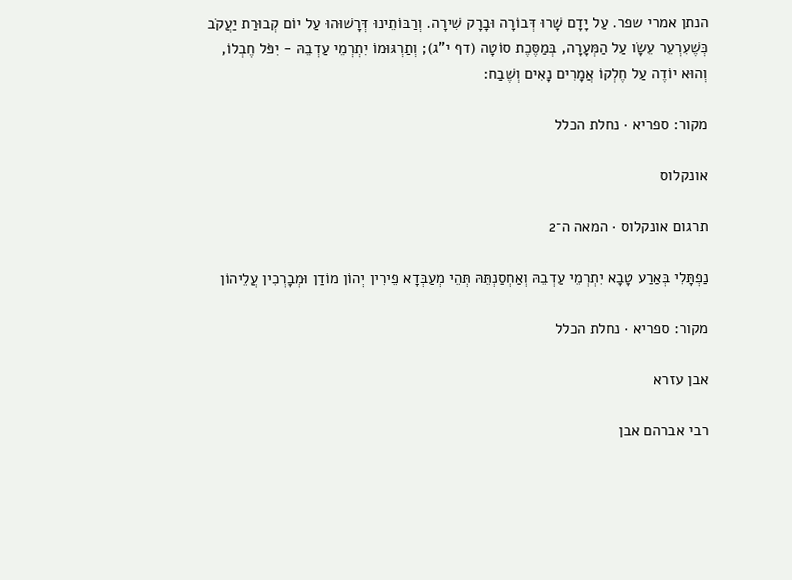הנתן אמרי שפר. עַל יָדָם שָׁרוּ דְּבוֹרָה וּבָרָק שִׁירָה. וְרַבּוֹתֵינוּ דְּרָשׁוּהוּ עַל יוֹם קְבוּרַת יַעֲקֹב כְּשֶׁעִרְעֵר עֵשָׂו עַל הַמְּעָרָה, בְּמַסֶּכֶת סוֹטָה (דף י"ג); וְתַרְגּוּמוֹ יִתְרְמֵי עַדְבֵהּ - יִפֹּל חֶבְלוֹ, וְהוּא יוֹדֶה עַל חֶלְקוֹ אֲמָרִים נָאִים וְשֶׁבַח:

מקור: ספריא · נחלת הכלל

אונקלוס

תרגום אונקלוס · המאה ה־2

נַפְתָּלִי בְּאַרַע טָבָא יִתְרְמֵי עַדְבֵהּ וְאַחְסַנְתֵּהּ תְּהֵי מְעַבְּדָא פֵירִין יְהוֹן מוֹדַן וּמְבָרְכִין עֲלֵיהוֹן

מקור: ספריא · נחלת הכלל

אבן עזרא

רבי אברהם אבן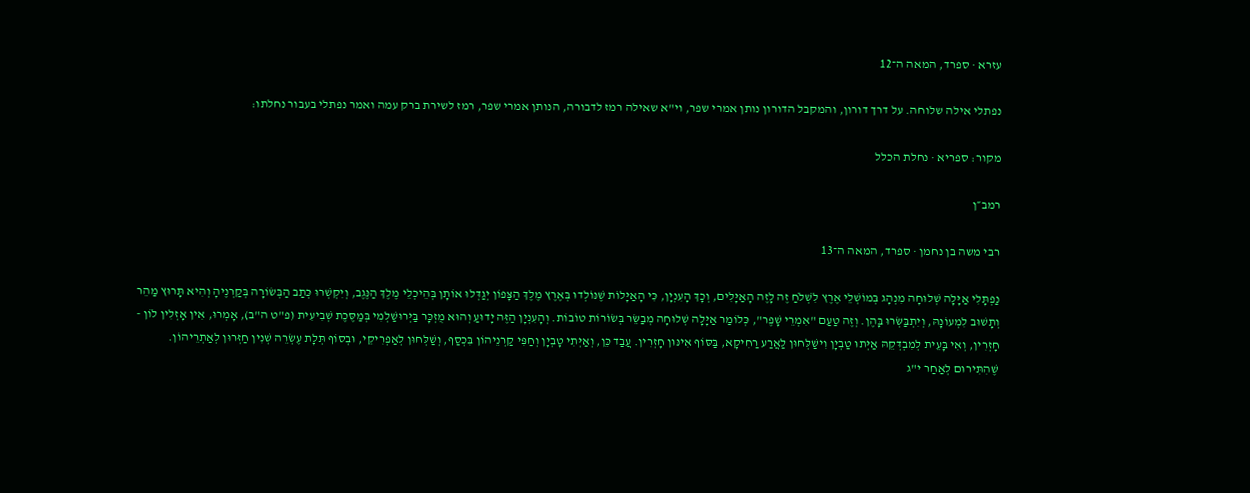עזרא · ספרד, המאה ה־12

נפתלי אילה שלוחה. על דרך דורון, והמקבל הדורון נותן אמרי שפר, וי"א שאילה רמז לדבורה, הנותן אמרי שפר, רמז לשירת ברק עמה ואמר נפתלי בעבור נחלתו:

מקור: ספריא · נחלת הכלל

רמב״ן

רבי משה בן נחמן · ספרד, המאה ה־13

נַפְתָּלִי אַיָּלָה שְׁלוּחָה מִנְהָג בְּמוֹשְׁלֵי אֶרֶץ לִשְׁלֹחַ זֶה לָזֶה הָאַיָּלִים, וְכָךְ הָעִנְיָן, כִּי הָאַיָּלוֹת שֶׁנּוֹלְדוּ בְּאֶרֶץ מֶלֶךְ הַצָּפוֹן יְגַדְּלוּ אוֹתָן בְּהֵיכְלֵי מֶלֶךְ הַנֶּגֶב, וְיִקְשְׁרוּ כְּתַב הַבְּשׂוֹרָה בְּקַרְנֶיהָ וְהִיא תָּרוּץ מַהֵר וְתָשׁוּב לִמְעוֹנָהּ, וְיִתְבַּשְּׂרוּ בָּהֶן. וְזֶה טַעַם "אִמְרֵי שָׁפֶר", כְּלוֹמַר אַיָּלָה שְׁלוּחָה מְבַשֵּׂר בְּשׂוֹרוֹת טוֹבוֹת. וְהָעִנְיָן הַזֶּה יָדוּעַ וְהוּא מֻזְכָּר בַּיְּרוּשַׁלְמִי בְּמַסֶּכֶת שְׁבִיעִית (פ"ט ה"ב), אָמְרוּ, אִין אָזְלִין לוֹן - חָזְרִין, וְאִי בָּעֵית לְמִבְדְּקֵהּ אַיְּתוּ טַבְיָן וִישַׁלְּחוּן לַאֲרַע רַחִיקָא, בַּסּוֹף אִינּוּן חָזְרִין. עֲבַד כֵּן, וְאַיְּתִי טָבְיָן וְחַפִּי קַרְנֵיהוֹן בִּכְסַף, וְשַׁלְּחוּן לְאַפְרִיקֵי, וּבְסוֹף תְּלָת עֶשְׂרֵה שְׁנִין חַזְּרוּן לְאַתְרֵיהוֹן. שֶׁהִתִּירוּם לְאַחַר י"ג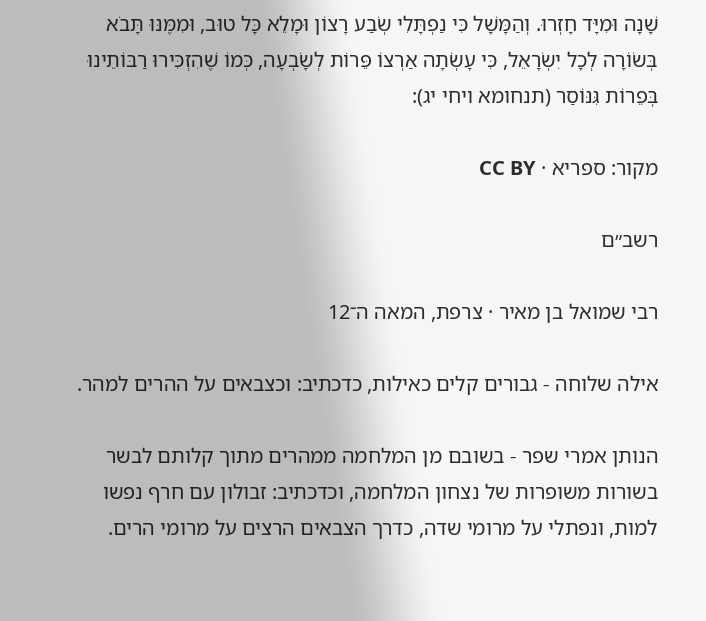שָׁנָה וּמִיָּד חָזְרוּ. וְהַמָּשָׁל כִּי נַפְתָּלִי שְׂבַע רָצוֹן וּמָלֵא כָּל טוּב, וּמִמֶּנּוּ תָּבֹא בְּשׂוֹרָה לְכָל יִשְׂרָאֵל, כִּי עָשְׂתָה אַרְצוֹ פֵּרוֹת לְשָׂבְעָה, כְּמוֹ שֶׁהִזְכִּירוּ רַבּוֹתֵינוּ בְּפֵרוֹת גִּנּוֹסַר (תנחומא ויחי יג):

מקור: ספריא · CC BY

רשב״ם

רבי שמואל בן מאיר · צרפת, המאה ה־12

אילה שלוחה - גבורים קלים כאילות, כדכתיב: וכצבאים על ההרים למהר.

הנותן אמרי שפר - בשובם מן המלחמה ממהרים מתוך קלותם לבשר בשורות משופרות של נצחון המלחמה, וכדכתיב: זבולון עם חרף נפשו למות, ונפתלי על מרומי שדה, כדרך הצבאים הרצים על מרומי הרים.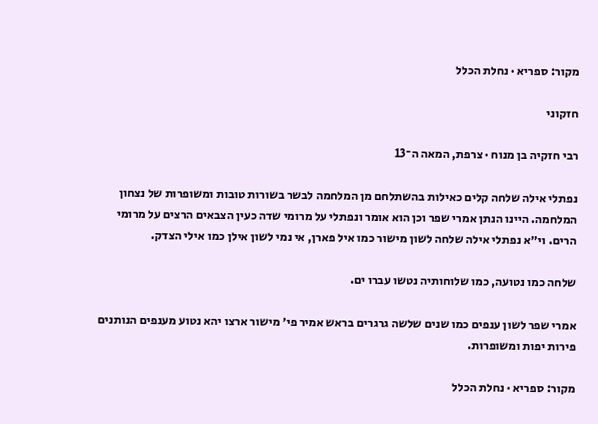מקור: ספריא · נחלת הכלל

חזקוני

רבי חזקיה בן מנוח · צרפת, המאה ה־13

נפתלי אילה שלחה קלים כאילות בהשתלחם מן המלחמה לבשר בשורות טובות ומשופרות של נצחון המלחמה. היינו הנתן אמרי שפר וכן הוא אומר ונפתלי על מרומי שדה כעין הצבאים הרצים על מרומי הרים. וי״א נפתלי אילה שלחה לשון מישור כמו איל פארן, אי נמי לשון אילן כמו אילי הצדק.

שלחה כמו נטועה, כמו שלוחותיה נטשו עברו ים.

אמרי שפר לשון ענפים כמו שנים שלשה גרגרים בראש אמיר פי׳ מישור ארצו יהא נטוע מענפים הנותנים פירות יפות ומשופרות.

מקור: ספריא · נחלת הכלל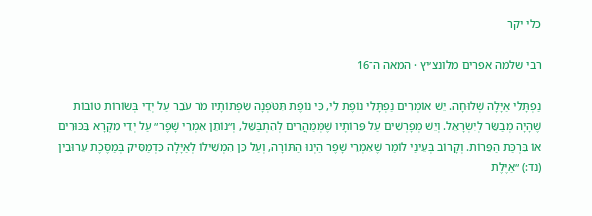כלי יקר

רבי שלמה אפרים מלונצ׳יץ · המאה ה־16

נַפְתָּלִי אַיָּלָה שְׁלוּחָה. יֵשׁ אוֹמְרִים נַפְתָּלִי נוֹפֶת לִי, כִּי נוֹפֶת תִּטֹּפְנָה שִׂפְתוֹתָיו מֹר עֹבֵר עַל יְדֵי בְּשׂוֹרוֹת טוֹבוֹת שֶׁהָיָה מְבַשֵּׂר לְיִשְׂרָאֵל. וְיֵשׁ מְפָרְשִׁים עַל פֵּרוֹתָיו שֶׁמְּמַהֲרִים לְהִתְבַּשֵּׁל, וְ״נוֹתֵן אִמְרֵי שָׁפֶר״ עַל יְדֵי מִקְרָא בִּכּוּרִים אוֹ בִּרְכַּת הַפֵּרוֹת. וְקָרוֹב בְּעֵינַי לוֹמַר שֶׁאִמְרֵי שָׁפֶר הַיְנוּ הַתּוֹרָה, וְעַל כֵּן הִמְשִׁילוֹ לְאַיָּלָה כִּדְמַסִּיק בְּמַסֶּכֶת עֵרוּבִין (נד:) ״אַיֶּלֶת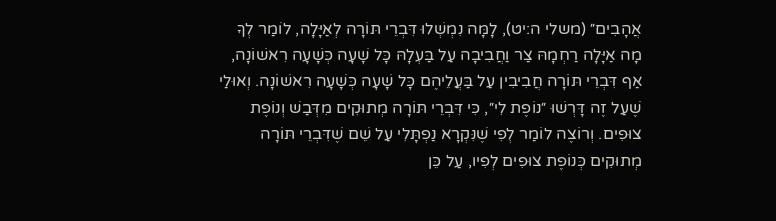אֲהָבִים״ (משלי ה:יט), לָמָּה נִמְשְׁלוּ דִּבְרֵי תּוֹרָה לְאַיָּלָה, לוֹמַר לְךָ מָה אַיָּלָה רַחְמָהּ צַר וַחֲבִיבָה עַל בַּעְלָהּ כָּל שָׁעָה כְּשָׁעָה רִאשׁוֹנָה, אַף דִּבְרֵי תּוֹרָה חֲבִיבִין עַל בַּעֲלֵיהֶם כָּל שָׁעָה כְּשָׁעָה רִאשׁוֹנָה. וְאוּלַי שֶׁעַל זֶה דָּרְשׁוּ ״נוֹפֶת לִי״, כִּי דִּבְרֵי תּוֹרָה מְתוּקִים מִדְּבַשׁ וְנוֹפֶת צוּפִים. וְרוֹצֶה לוֹמַר לְפִי שֶׁנִּקְרָא נַפְתָּלִי עַל שֵׁם שֶׁדִּבְרֵי תּוֹרָה מְתוּקִים כְּנוֹפֶת צוּפִים לְפִיו, עַל כֵּן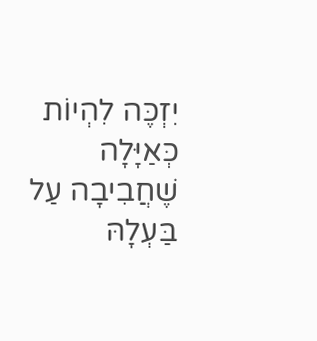יִזְכֶּה לִהְיוֹת כְּאַיָּלָה שֶׁחֲבִיבָה עַל בַּעְלָהּ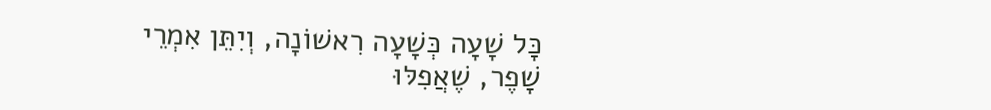כָּל שָׁעָה כְּשָׁעָה רִאשׁוֹנָה, וְיִתֵּן אִמְרֵי שָׁפֶר, שֶׁאֲפִלּוּ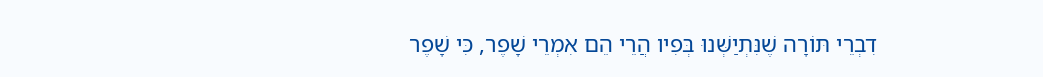דִבְרֵי תּוֹרָה שֶׁנִּתְיַשְּׁנוּ בְּפִיו הֲרֵי הֵם אִמְרֵי שָׁפֶר, כִּי שָׁפֶר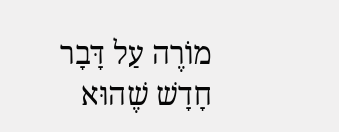מוֹרֶה עַל דָּבָר חָדָשׁ שֶׁהוּא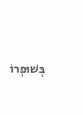בְּשׁוּפְרוֹ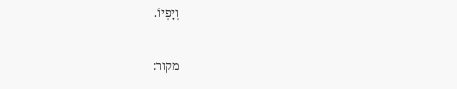וְיָפְיוֹ.

מקור: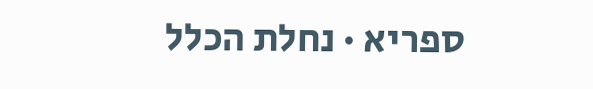ספריא · נחלת הכלל